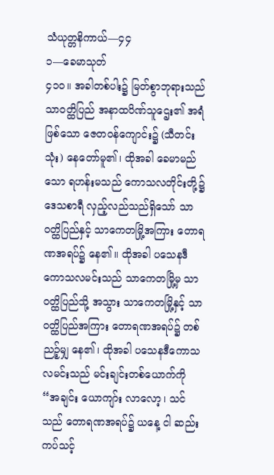သံယုတ္တနိကာယ်—၄၄
၁—ခေမာသုတ်
၄၁ဝ။ အခါတစ်ပါး၌ မြတ်စွာဘုရားသည် သာဝတ္ထိပြည် အနာထပိဏ်သူဌေး၏ အရံဖြစ်သော ဇေတဝန်ကျောင်း၌ (သီတင်းသုံး) နေတော်မူ၏၊ ထိုအခါ ခေမာမည်သော ရဟန်းမသည် ကောသလတိုင်းတို့၌ ဒေသစာရီ လှည့်လည်သည်ရှိသော် သာဝတ္ထိပြည်နှင့် သာကေတမြို့အကြား တောရဏအရပ်၌ နေ၏။ ထိုအခါ ပသေနဒီကောသလမင်းသည် သာကေတမြို့မှ သာဝတ္ထိပြည်သို့ အသွား သာကေတမြို့နှင့် သာဝတ္ထိပြည်အကြား တောရဏအရပ်၌ တစ်ညဉ့်မျှ နေ၏၊ ထိုအခါ ပသေနဒီကောသလမင်းသည် မင်းချင်းတစ်ယောက်ကို “အချင်း ယောကျာ်း လာလော့၊ သင်သည် တောရဏအရပ်၌ ယနေ့ ငါ ဆည်းကပ်သင့်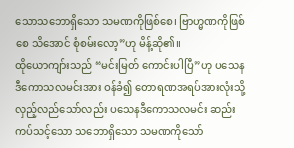သောသဘောရှိသော သမဏကိုဖြစ်စေ၊ ဗြာဟ္မဏကိုဖြစ်စေ သိအောင် စုံစမ်းလော့”ဟု မိန့်ဆို၏။
ထိုယောကျာ်းသည် “မင်းမြတ် ကောင်းပါပြီ”ဟု ပသေနဒီကောသလမင်းအား ဝန်ခံ၍ တောရဏအရပ်အားလုံးသို့ လှည့်လည်သော်လည်း ပသေနဒီကောသလမင်း ဆည်းကပ်သင့်သော သဘောရှိသော သမဏကိုသော်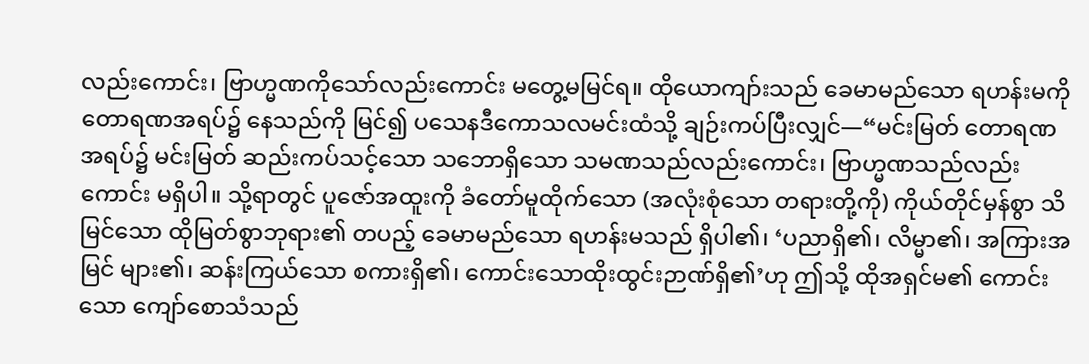လည်းကောင်း၊ ဗြာဟ္မဏကိုသော်လည်းကောင်း မတွေ့မမြင်ရ။ ထိုယောကျာ်းသည် ခေမာမည်သော ရဟန်းမကို တောရဏအရပ်၌ နေသည်ကို မြင်၍ ပသေနဒီကောသလမင်းထံသို့ ချဉ်းကပ်ပြီးလျှင်—“မင်းမြတ် တောရဏအရပ်၌ မင်းမြတ် ဆည်းကပ်သင့်သော သဘောရှိသော သမဏသည်လည်းကောင်း၊ ဗြာဟ္မဏသည်လည်းကောင်း မရှိပါ။ သို့ရာတွင် ပူဇော်အထူးကို ခံတော်မူထိုက်သော (အလုံးစုံသော တရားတို့ကို) ကိုယ်တိုင်မှန်စွာ သိမြင်သော ထိုမြတ်စွာဘုရား၏ တပည့် ခေမာမည်သော ရဟန်းမသည် ရှိပါ၏၊ ‘ပညာရှိ၏၊ လိမ္မာ၏၊ အကြားအမြင် များ၏၊ ဆန်းကြယ်သော စကားရှိ၏၊ ကောင်းသောထိုးထွင်းဉာဏ်ရှိ၏’ဟု ဤသို့ ထိုအရှင်မ၏ ကောင်းသော ကျော်စောသံသည်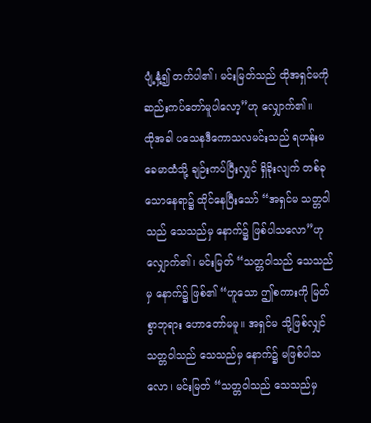ပျံ့နှံ့၍ တက်ပါ၏၊ မင်းမြတ်သည် ထိုအရှင်မကို ဆည်းကပ်တော်မူပါလော့”ဟု လျှောက်၏။
ထိုအခါ ပသေနဒီကောသလမင်းသည် ရဟန်းမ ခေမာထံသို့ ချဉ်းကပ်ပြီးလျှင် ရှိခိုးလျက် တစ်ခုသောနေရာ၌ ထိုင်နေပြီးသော် “အရှင်မ သတ္တဝါသည် သေသည်မှ နောက်၌ ဖြစ်ပါသလော”ဟု လျှောက်၏၊ မင်းမြတ် “သတ္တဝါသည် သေသည်မှ နောက်၌ ဖြစ်၏ “ဟူသော ဤစကားကို မြတ်စွာဘုရား ဟောတော်မမူ။ အရှင်မ သို့ဖြစ်လျှင် သတ္တဝါသည် သေသည်မှ နောက်၌ မဖြစ်ပါသလော၊ မင်းမြတ် “သတ္တဝါသည် သေသည်မှ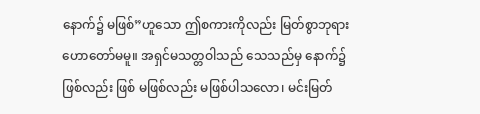နောက်၌ မဖြစ်”ဟူသော ဤစကားကိုလည်း မြတ်စွာဘုရား ဟောတော်မမူ။ အရှင်မသတ္တဝါသည် သေသည်မှ နောက်၌ ဖြစ်လည်း ဖြစ် မဖြစ်လည်း မဖြစ်ပါသလော၊ မင်းမြတ်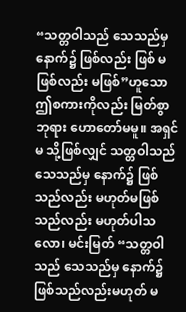“သတ္တဝါသည် သေသည်မှ နောက်၌ ဖြစ်လည်း ဖြစ် မဖြစ်လည်း မဖြစ်”ဟူသော ဤစကားကိုလည်း မြတ်စွာဘုရား ဟောတော်မမူ။ အရှင်မ သို့ဖြစ်လျှင် သတ္တဝါသည် သေသည်မှ နောက်၌ ဖြစ်သည်လည်း မဟုတ်မဖြစ်သည်လည်း မဟုတ်ပါသလော၊ မင်းမြတ် “သတ္တဝါသည် သေသည်မှ နောက်၌ ဖြစ်သည်လည်းမဟုတ် မ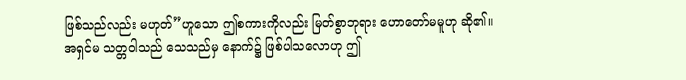ဖြစ်သည်လည်း မဟုတ်”ဟူသော ဤစကားကိုလည်း မြတ်စွာဘုရား ဟောတော်မမူဟု ဆို၏။
အရှင်မ သတ္တဝါသည် သေသည်မှ နောက်၌ ဖြစ်ပါသလောဟု ဤ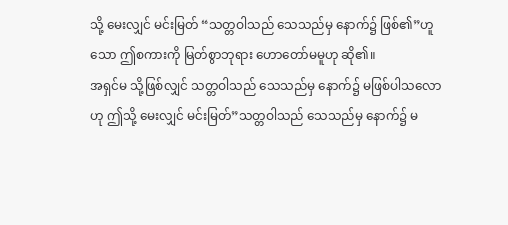သို့ မေးလျှင် မင်းမြတ် “သတ္တဝါသည် သေသည်မှ နောက်၌ ဖြစ်၏”ဟူသော ဤစကားကို မြတ်စွာဘုရား ဟောတော်မမူဟု ဆို၏။
အရှင်မ သို့ဖြစ်လျှင် သတ္တဝါသည် သေသည်မှ နောက်၌ မဖြစ်ပါသလောဟု ဤသို့ မေးလျှင် မင်းမြတ်”သတ္တဝါသည် သေသည်မှ နောက်၌ မ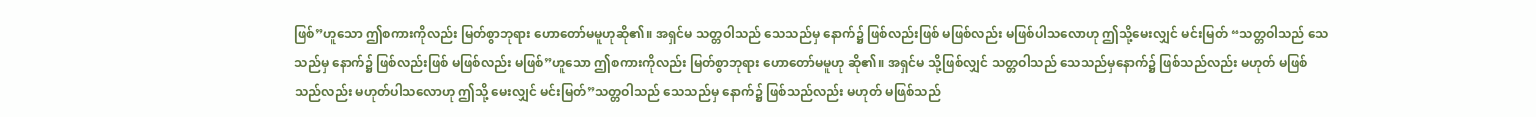ဖြစ်”ဟူသော ဤစကားကိုလည်း မြတ်စွာဘုရား ဟောတော်မမူဟုဆို၏။ အရှင်မ သတ္တဝါသည် သေသည်မှ နောက်၌ ဖြစ်လည်းဖြစ် မဖြစ်လည်း မဖြစ်ပါသလောဟု ဤသို့မေးလျှင် မင်းမြတ် “သတ္တဝါသည် သေသည်မှ နောက်၌ ဖြစ်လည်းဖြစ် မဖြစ်လည်း မဖြစ်”ဟူသော ဤစကားကိုလည်း မြတ်စွာဘုရား ဟောတော်မမူဟု ဆို၏။ အရှင်မ သို့ဖြစ်လျှင် သတ္တဝါသည် သေသည်မှနောက်၌ ဖြစ်သည်လည်း မဟုတ် မဖြစ်သည်လည်း မဟုတ်ပါသလောဟု ဤသို့ မေးလျှင် မင်းမြတ်”သတ္တဝါသည် သေသည်မှ နောက်၌ ဖြစ်သည်လည်း မဟုတ် မဖြစ်သည်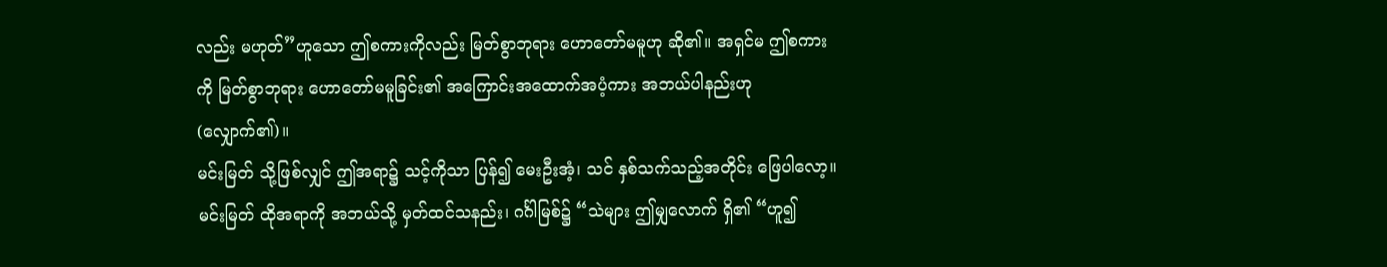လည်း မဟုတ်”ဟူသော ဤစကားကိုလည်း မြတ်စွာဘုရား ဟောတော်မမူဟု ဆို၏။ အရှင်မ ဤစကားကို မြတ်စွာဘုရား ဟောတော်မမူခြင်း၏ အကြောင်းအထောက်အပံ့ကား အဘယ်ပါနည်းဟု (လျှောက်၏)။
မင်းမြတ် သို့ဖြစ်လျှင် ဤအရာ၌ သင့်ကိုသာ ပြန်၍ မေးဦးအံ့၊ သင် နှစ်သက်သည့်အတိုင်း ဖြေပါလော့။ မင်းမြတ် ထိုအရာကို အဘယ်သို့ မှတ်ထင်သနည်း၊ ဂင်္ဂါမြစ်၌ “သဲများ ဤမျှလောက် ရှိ၏ “ဟူ၍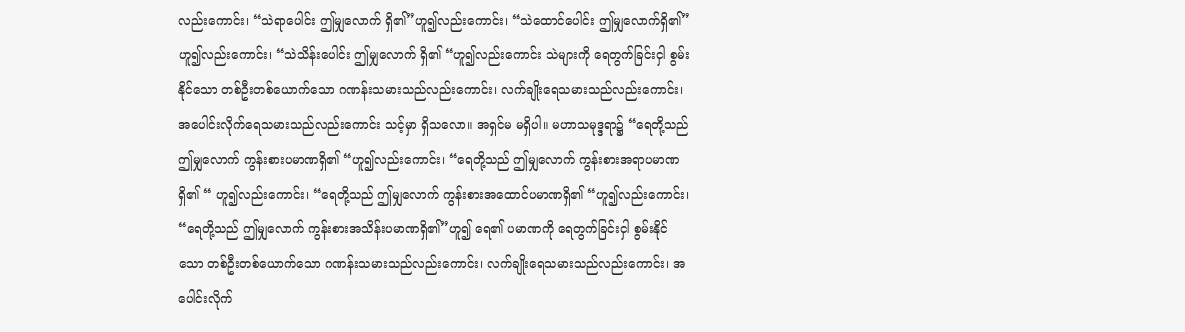လည်းကောင်း၊ “သဲရာပေါင်း ဤမျှလောက် ရှိ၏”ဟူ၍လည်းကောင်း၊ “သဲထောင်ပေါင်း ဤမျှလောက်ရှိ၏”ဟူ၍လည်းကောင်း၊ “သဲသိန်းပေါင်း ဤမျှလောက် ရှိ၏ “ဟူ၍လည်းကောင်း သဲများကို ရေတွက်ခြင်းငှါ စွမ်းနိုင်သော တစ်ဦးတစ်ယောက်သော ဂဏန်းသမားသည်လည်းကောင်း၊ လက်ချိုးရေသမားသည်လည်းကောင်း၊ အပေါင်းလိုက်ရေသမားသည်လည်းကောင်း သင့်မှာ ရှိသလော။ အရှင်မ မရှိပါ။ မဟာသမုဒ္ဒရာ၌ “ရေတို့သည် ဤမျှလောက် ကွန်းစားပမာဏရှိ၏ “ဟူ၍လည်းကောင်း၊ “ရေတို့သည် ဤမျှလောက် ကွန်းစားအရာပမာဏရှိ၏ “ ဟူ၍လည်းကောင်း၊ “ရေတို့သည် ဤမျှလောက် ကွန်းစားအထောင်ပမာဏရှိ၏ “ဟူ၍လည်းကောင်း၊ “ရေတို့သည် ဤမျှလောက် ကွန်းစားအသိန်းပမာဏရှိ၏”ဟူ၍ ရေ၏ ပမာဏကို ရေတွက်ခြင်းငှါ စွမ်းနိုင်သော တစ်ဦးတစ်ယောက်သော ဂဏန်းသမားသည်လည်းကောင်း၊ လက်ချိုးရေသမားသည်လည်းကောင်း၊ အပေါင်းလိုက်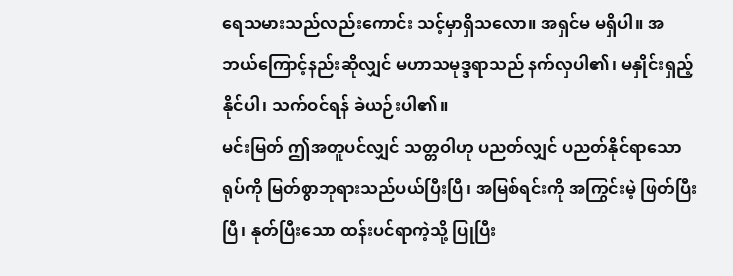ရေသမားသည်လည်းကောင်း သင့်မှာရှိသလော။ အရှင်မ မရှိပါ။ အဘယ်ကြောင့်နည်းဆိုလျှင် မဟာသမုဒ္ဒရာသည် နက်လှပါ၏၊ မနှိုင်းရှည့်နိုင်ပါ၊ သက်ဝင်ရန် ခဲယဉ်းပါ၏။
မင်းမြတ် ဤအတူပင်လျှင် သတ္တဝါဟု ပညတ်လျှင် ပညတ်နိုင်ရာသော ရုပ်ကို မြတ်စွာဘုရားသည်ပယ်ပြီးပြီ၊ အမြစ်ရင်းကို အကြွင်းမဲ့ ဖြတ်ပြီးပြီ၊ နုတ်ပြီးသော ထန်းပင်ရာကဲ့သို့ ပြုပြီး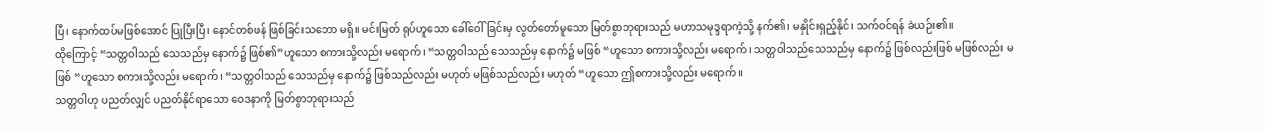ပြီ၊ နောက်ထပ်မဖြစ်အောင် ပြုပြီးပြီ၊ နောင်တစ်ဖန် ဖြစ်ခြင်းသဘော မရှိ။ မင်းမြတ် ရုပ်ဟူသော ခေါ်ဝေါ်ခြင်းမှ လွတ်တော်မူသော မြတ်စွာဘုရားသည် မဟာသမုဒ္ဒရာကဲ့သို့ နက်၏၊ မနှိုင်းရှည့်နိုင်၊ သက်ဝင်ရန် ခဲယဉ်း၏။
ထိုကြောင့် “သတ္တဝါသည် သေသည်မှ နောက်၌ ဖြစ်၏”ဟူသော စကားသို့လည်း မရောက်၊ “သတ္တဝါသည် သေသည်မှ နောက်၌ မဖြစ် “ဟူသော စကားသို့လည်း မရောက်၊ သတ္တဝါသည်သေသည်မှ နောက်၌ ဖြစ်လည်းဖြစ် မဖြစ်လည်း မဖြစ် “ဟူသော စကားသို့လည်း မရောက်၊ “သတ္တဝါသည် သေသည်မှ နောက်၌ ဖြစ်သည်လည်း မဟုတ် မဖြစ်သည်လည်း မဟုတ် “ဟူသော ဤစကားသို့လည်း မရောက်။
သတ္တဝါဟု ပညတ်လျှင် ပညတ်နိုင်ရာသော ဝေဒနာကို မြတ်စွာဘုရားသည်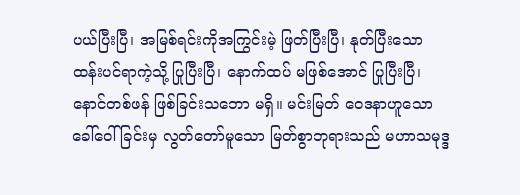ပယ်ပြီးပြီ၊ အမြစ်ရင်းကိုအကြွင်းမဲ့ ဖြတ်ပြီးပြီ၊ နုတ်ပြီးသော ထန်းပင်ရာကဲ့သို့ ပြုပြီးပြီ၊ နောက်ထပ် မဖြစ်အောင် ပြုပြီးပြီ၊ နောင်တစ်ဖန် ဖြစ်ခြင်းသဘော မရှိ။ မင်းမြတ် ဝေဒနာဟူသော ခေါ်ဝေါ်ခြင်းမှ လွတ်တော်မူသော မြတ်စွာဘုရားသည် မဟာသမုဒ္ဒ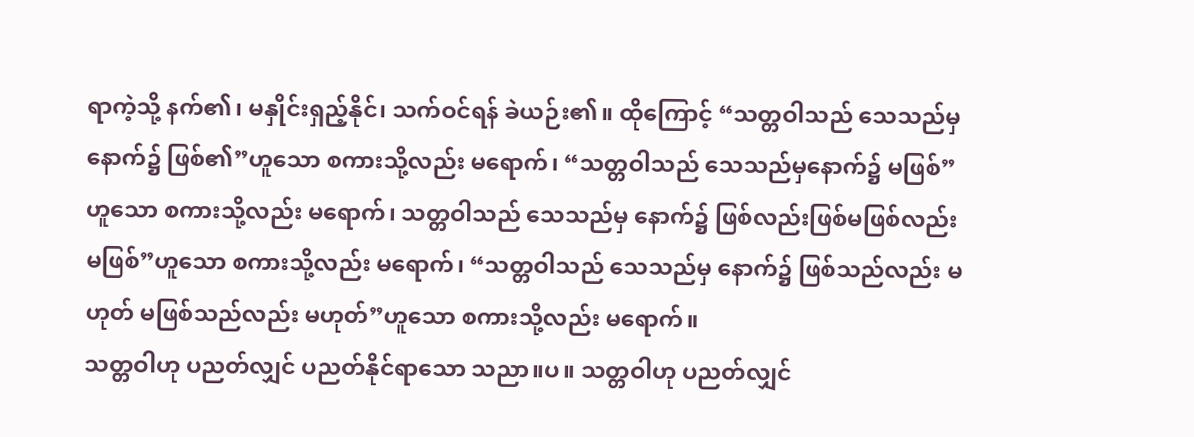ရာကဲ့သို့ နက်၏၊ မနှိုင်းရှည့်နိုင်၊ သက်ဝင်ရန် ခဲယဉ်း၏။ ထိုကြောင့် “သတ္တဝါသည် သေသည်မှ နောက်၌ ဖြစ်၏”ဟူသော စကားသို့လည်း မရောက်၊ “သတ္တဝါသည် သေသည်မှနောက်၌ မဖြစ်”ဟူသော စကားသို့လည်း မရောက်၊ သတ္တဝါသည် သေသည်မှ နောက်၌ ဖြစ်လည်းဖြစ်မဖြစ်လည်း မဖြစ်”ဟူသော စကားသို့လည်း မရောက်၊ “သတ္တဝါသည် သေသည်မှ နောက်၌ ဖြစ်သည်လည်း မဟုတ် မဖြစ်သည်လည်း မဟုတ်”ဟူသော စကားသို့လည်း မရောက်။
သတ္တဝါဟု ပညတ်လျှင် ပညတ်နိုင်ရာသော သညာ။ပ။ သတ္တဝါဟု ပညတ်လျှင်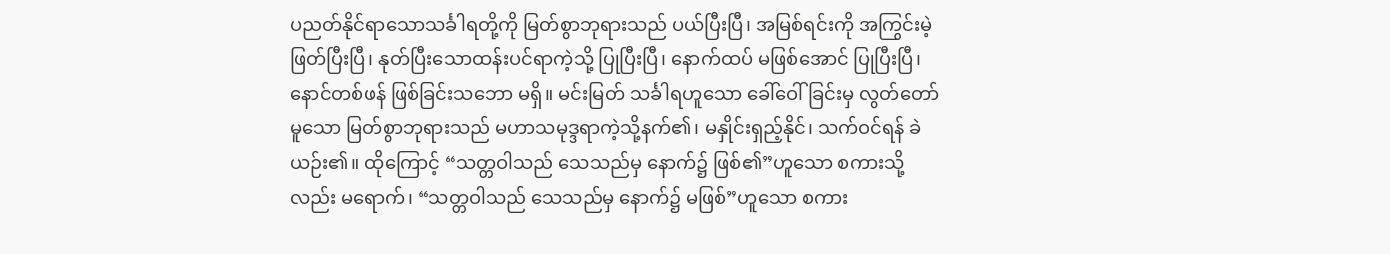ပညတ်နိုင်ရာသောသင်္ခါရတို့ကို မြတ်စွာဘုရားသည် ပယ်ပြီးပြီ၊ အမြစ်ရင်းကို အကြွင်းမဲ့ ဖြတ်ပြီးပြီ၊ နုတ်ပြီးသောထန်းပင်ရာကဲ့သို့ ပြုပြီးပြီ၊ နောက်ထပ် မဖြစ်အောင် ပြုပြီးပြီ၊ နောင်တစ်ဖန် ဖြစ်ခြင်းသဘော မရှိ။ မင်းမြတ် သင်္ခါရဟူသော ခေါ်ဝေါ်ခြင်းမှ လွတ်တော်မူသော မြတ်စွာဘုရားသည် မဟာသမုဒ္ဒရာကဲ့သို့နက်၏၊ မနှိုင်းရှည့်နိုင်၊ သက်ဝင်ရန် ခဲယဉ်း၏။ ထိုကြောင့် “သတ္တဝါသည် သေသည်မှ နောက်၌ ဖြစ်၏”ဟူသော စကားသို့လည်း မရောက်၊ “သတ္တဝါသည် သေသည်မှ နောက်၌ မဖြစ်”ဟူသော စကား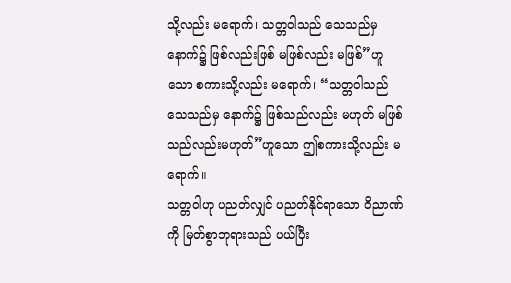သို့လည်း မရောက်၊ သတ္တဝါသည် သေသည်မှ နောက်၌ ဖြစ်လည်းဖြစ် မဖြစ်လည်း မဖြစ်”ဟူသော စကားသို့လည်း မရောက်၊ “သတ္တဝါသည် သေသည်မှ နောက်၌ ဖြစ်သည်လည်း မဟုတ် မဖြစ်သည်လည်းမဟုတ်”ဟူသော ဤစကားသို့လည်း မရောက်။
သတ္တဝါဟု ပညတ်လျှင် ပညတ်နိုင်ရာသော ဝိညာဏ်ကို မြတ်စွာဘုရားသည် ပယ်ပြီး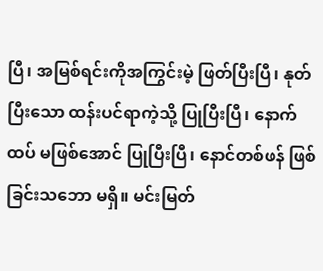ပြီ၊ အမြစ်ရင်းကိုအကြွင်းမဲ့ ဖြတ်ပြီးပြီ၊ နုတ်ပြီးသော ထန်းပင်ရာကဲ့သို့ ပြုပြီးပြီ၊ နောက်ထပ် မဖြစ်အောင် ပြုပြီးပြီ၊ နောင်တစ်ဖန် ဖြစ်ခြင်းသဘော မရှိ။ မင်းမြတ်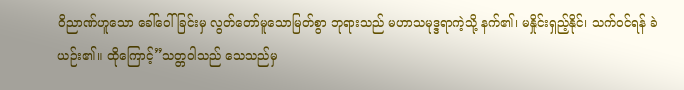ဝိညာဏ်ဟူသော ခေါ်ဝေါ်ခြင်းမှ လွတ်တော်မူသောမြတ်စွာ ဘုရားသည် မဟာသမုဒ္ဒရာကဲ့သို့ နက်၏၊ မနှိုင်းရှည့်နိုင်၊ သက်ဝင်ရန် ခဲယဉ်း၏။ ထိုကြောင့်”သတ္တဝါသည် သေသည်မှ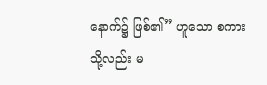နောက်၌ ဖြစ်၏” ဟူသော စကားသို့လည်း မ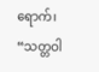ရောက်၊ “သတ္တဝါ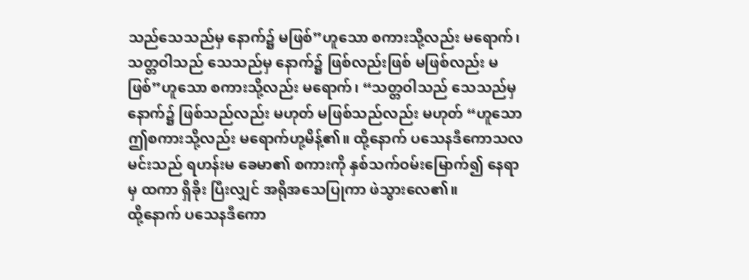သည်သေသည်မှ နောက်၌ မဖြစ်”ဟူသော စကားသို့လည်း မရောက်၊ သတ္တဝါသည် သေသည်မှ နောက်၌ ဖြစ်လည်းဖြစ် မဖြစ်လည်း မဖြစ်”ဟူသော စကားသို့လည်း မရောက်၊ “သတ္တဝါသည် သေသည်မှနောက်၌ ဖြစ်သည်လည်း မဟုတ် မဖြစ်သည်လည်း မဟုတ် “ဟူသော ဤစကားသို့လည်း မရောက်ဟု့မိန့်၏။ ထို့နောက် ပသေနဒီကောသလမင်းသည် ရဟန်းမ ခေမာ၏ စကားကို နှစ်သက်ဝမ်းမြောက်၍ နေရာမှ ထကာ ရှိခိုး ပြီးလျှင် အရိုအသေပြုကာ ဖဲသွားလေ၏။
ထို့နောက် ပသေနဒီကော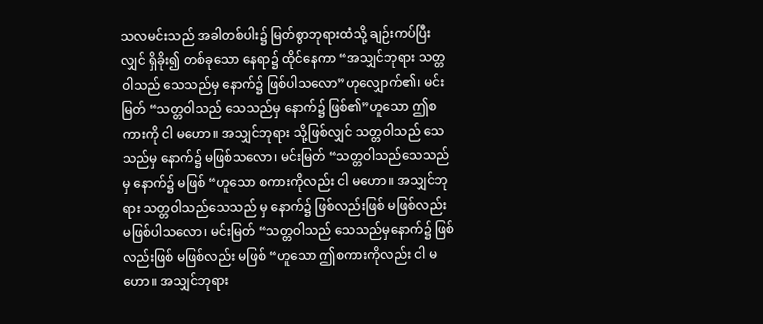သလမင်းသည် အခါတစ်ပါး၌ မြတ်စွာဘုရားထံသို့ ချဉ်းကပ်ပြီးလျှင် ရှိခိုး၍ တစ်ခုသော နေရာ၌ ထိုင်နေကာ “အသျှင်ဘုရား သတ္တဝါသည် သေသည်မှ နောက်၌ ဖြစ်ပါသလော”ဟုလျှောက်၏၊ မင်းမြတ် “သတ္တဝါသည် သေသည်မှ နောက်၌ ဖြစ်၏”ဟူသော ဤစကားကို ငါ မဟော။ အသျှင်ဘုရား သို့ဖြစ်လျှင် သတ္တဝါသည် သေသည်မှ နောက်၌ မဖြစ်သလော၊ မင်းမြတ် “သတ္တဝါသည်သေသည်မှ နောက်၌ မဖြစ် “ဟူသော စကားကိုလည်း ငါ မဟော။ အသျှင်ဘုရား သတ္တဝါသည်သေသည် မှ နောက်၌ ဖြစ်လည်းဖြစ် မဖြစ်လည်း မဖြစ်ပါသလော၊ မင်းမြတ် “သတ္တဝါသည် သေသည်မှနောက်၌ ဖြစ်လည်းဖြစ် မဖြစ်လည်း မဖြစ် “ဟူသော ဤစကားကိုလည်း ငါ မဟော။ အသျှင်ဘုရား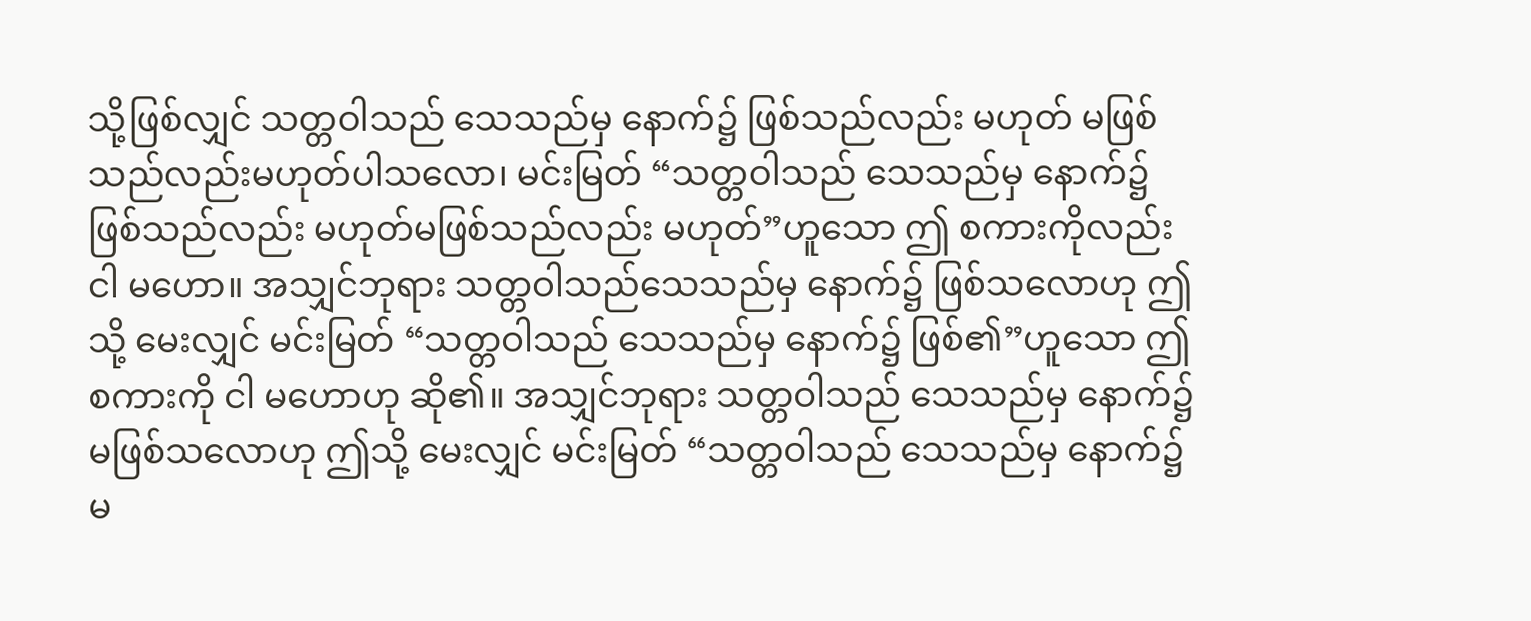သို့ဖြစ်လျှင် သတ္တဝါသည် သေသည်မှ နောက်၌ ဖြစ်သည်လည်း မဟုတ် မဖြစ်သည်လည်းမဟုတ်ပါသလော၊ မင်းမြတ် “သတ္တဝါသည် သေသည်မှ နောက်၌ ဖြစ်သည်လည်း မဟုတ်မဖြစ်သည်လည်း မဟုတ်”ဟူသော ဤ စကားကိုလည်း ငါ မဟော။ အသျှင်ဘုရား သတ္တဝါသည်သေသည်မှ နောက်၌ ဖြစ်သလောဟု ဤသို့ မေးလျှင် မင်းမြတ် “သတ္တဝါသည် သေသည်မှ နောက်၌ ဖြစ်၏”ဟူသော ဤစကားကို ငါ မဟောဟု ဆို၏။ အသျှင်ဘုရား သတ္တဝါသည် သေသည်မှ နောက်၌ မဖြစ်သလောဟု ဤသို့ မေးလျှင် မင်းမြတ် “သတ္တဝါသည် သေသည်မှ နောက်၌ မ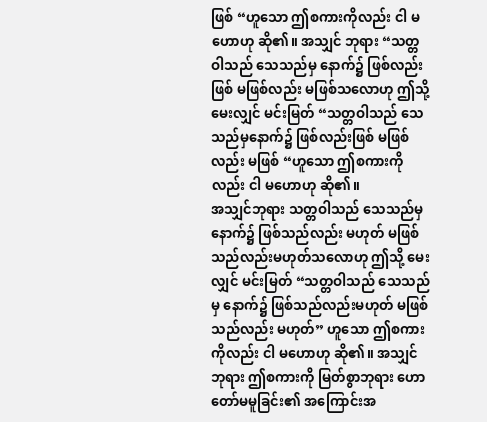ဖြစ် “ဟူသော ဤစကားကိုလည်း ငါ မဟောဟု ဆို၏။ အသျှင် ဘုရား “သတ္တဝါသည် သေသည်မှ နောက်၌ ဖြစ်လည်းဖြစ် မဖြစ်လည်း မဖြစ်သလောဟု ဤသို့ မေးလျှင် မင်းမြတ် “သတ္တဝါသည် သေသည်မှနောက်၌ ဖြစ်လည်းဖြစ် မဖြစ်လည်း မဖြစ် “ဟူသော ဤစကားကိုလည်း ငါ မဟောဟု ဆို၏။
အသျှင်ဘုရား သတ္တဝါသည် သေသည်မှ နောက်၌ ဖြစ်သည်လည်း မဟုတ် မဖြစ်သည်လည်းမဟုတ်သလောဟု ဤသို့ မေးလျှင် မင်းမြတ် “သတ္တဝါသည် သေသည်မှ နောက်၌ ဖြစ်သည်လည်းမဟုတ် မဖြစ်သည်လည်း မဟုတ်” ဟူသော ဤစကားကိုလည်း ငါ မဟောဟု ဆို၏။ အသျှင် ဘုရား ဤစကားကို မြတ်စွာဘုရား ဟောတော်မမူခြင်း၏ အကြောင်းအ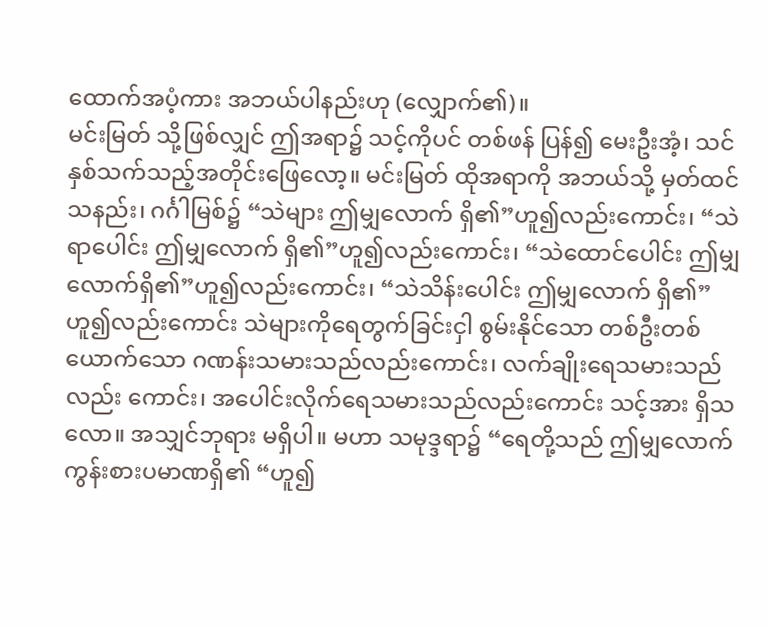ထောက်အပံ့ကား အဘယ်ပါနည်းဟု (လျှောက်၏)။
မင်းမြတ် သို့ဖြစ်လျှင် ဤအရာ၌ သင့်ကိုပင် တစ်ဖန် ပြန်၍ မေးဦးအံ့၊ သင် နှစ်သက်သည့်အတိုင်းဖြေလော့။ မင်းမြတ် ထိုအရာကို အဘယ်သို့ မှတ်ထင်သနည်း၊ ဂင်္ဂါမြစ်၌ “သဲများ ဤမျှလောက် ရှိ၏”ဟူ၍လည်းကောင်း၊ “သဲရာပေါင်း ဤမျှလောက် ရှိ၏”ဟူ၍လည်းကောင်း၊ “သဲထောင်ပေါင်း ဤမျှလောက်ရှိ၏”ဟူ၍လည်းကောင်း၊ “သဲသိန်းပေါင်း ဤမျှလောက် ရှိ၏”ဟူ၍လည်းကောင်း သဲများကိုရေတွက်ခြင်းငှါ စွမ်းနိုင်သော တစ်ဦးတစ်ယောက်သော ဂဏန်းသမားသည်လည်းကောင်း၊ လက်ချိုးရေသမားသည်လည်း ကောင်း၊ အပေါင်းလိုက်ရေသမားသည်လည်းကောင်း သင့်အား ရှိသလော။ အသျှင်ဘုရား မရှိပါ။ မဟာ သမုဒ္ဒရာ၌ “ရေတို့သည် ဤမျှလောက်ကွန်းစားပမာဏရှိ၏ “ဟူ၍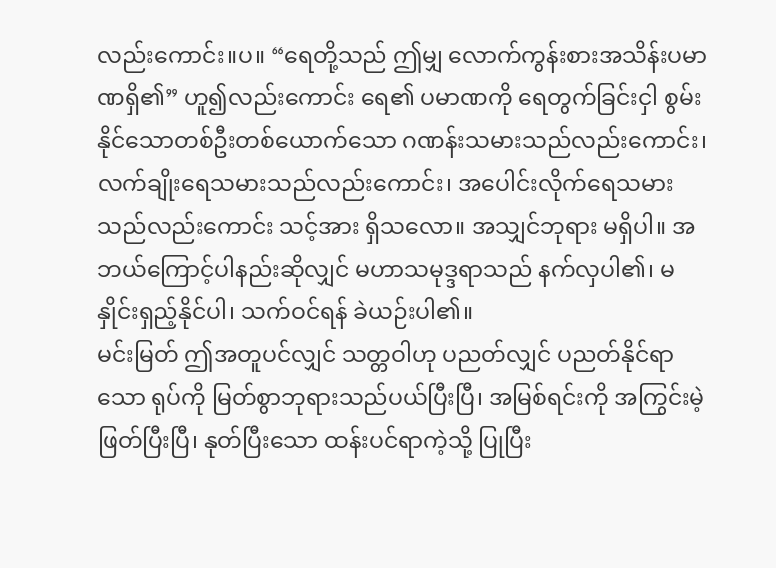လည်းကောင်း။ပ။ “ရေတို့သည် ဤမျှ လောက်ကွန်းစားအသိန်းပမာဏရှိ၏” ဟူ၍လည်းကောင်း ရေ၏ ပမာဏကို ရေတွက်ခြင်းငှါ စွမ်းနိုင်သောတစ်ဦးတစ်ယောက်သော ဂဏန်းသမားသည်လည်းကောင်း၊ လက်ချိုးရေသမားသည်လည်းကောင်း၊ အပေါင်းလိုက်ရေသမားသည်လည်းကောင်း သင့်အား ရှိသလော။ အသျှင်ဘုရား မရှိပါ။ အဘယ်ကြောင့်ပါနည်းဆိုလျှင် မဟာသမုဒ္ဒရာသည် နက်လှပါ၏၊ မနှိုင်းရှည့်နိုင်ပါ၊ သက်ဝင်ရန် ခဲယဉ်းပါ၏။
မင်းမြတ် ဤအတူပင်လျှင် သတ္တဝါဟု ပညတ်လျှင် ပညတ်နိုင်ရာသော ရုပ်ကို မြတ်စွာဘုရားသည်ပယ်ပြီးပြီ၊ အမြစ်ရင်းကို အကြွင်းမဲ့ ဖြတ်ပြီးပြီ၊ နုတ်ပြီးသော ထန်းပင်ရာကဲ့သို့ ပြုပြီး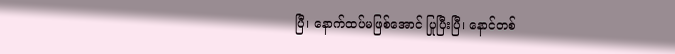ပြီ၊ နောက်ထပ်မဖြစ်အောင် ပြုပြီးပြီ၊ နောင်တစ်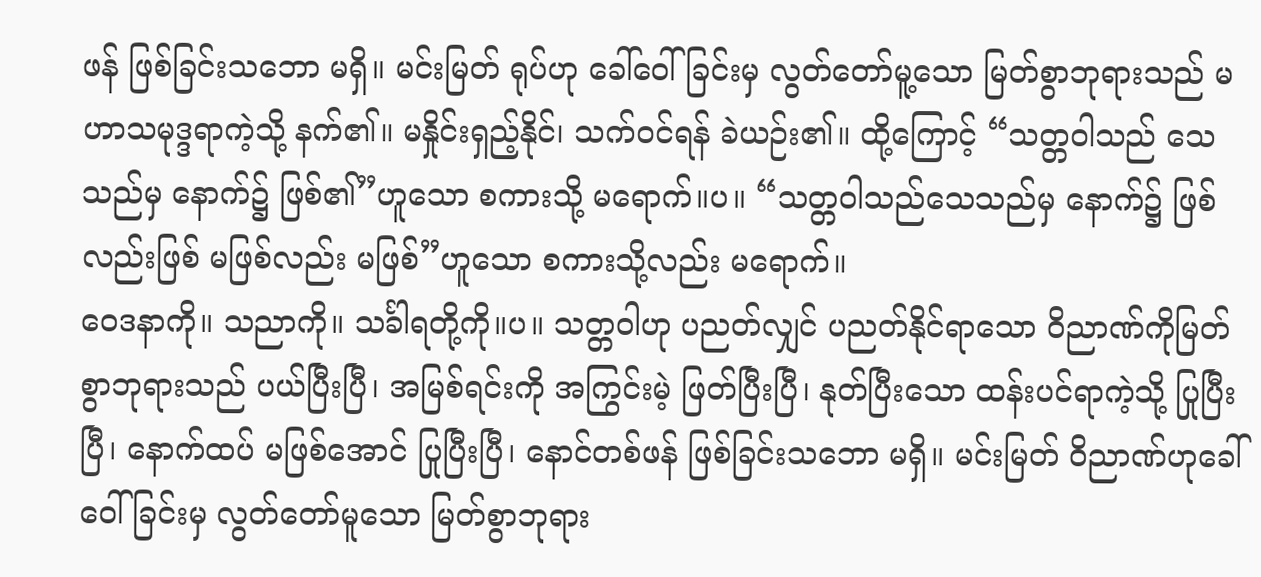ဖန် ဖြစ်ခြင်းသဘော မရှိ။ မင်းမြတ် ရုပ်ဟု ခေါ်ဝေါ်ခြင်းမှ လွတ်တော်မူ့သော မြတ်စွာဘုရားသည် မဟာသမုဒ္ဒရာကဲ့သို့ နက်၏။ မနှိုင်းရှည့်နိုင်၊ သက်ဝင်ရန် ခဲယဉ်း၏။ ထို့ကြောင့် “သတ္တဝါသည် သေသည်မှ နောက်၌ ဖြစ်၏”ဟူသော စကားသို့ မရောက်။ပ။ “သတ္တဝါသည်သေသည်မှ နောက်၌ ဖြစ်လည်းဖြစ် မဖြစ်လည်း မဖြစ်”ဟူသော စကားသို့လည်း မရောက်။
ဝေဒနာကို။ သညာကို။ သင်္ခါရတို့ကို။ပ။ သတ္တဝါဟု ပညတ်လျှင် ပညတ်နိုင်ရာသော ဝိညာဏ်ကိုမြတ်စွာဘုရားသည် ပယ်ပြီးပြီ၊ အမြစ်ရင်းကို အကြွင်းမဲ့ ဖြတ်ပြီးပြီ၊ နုတ်ပြီးသော ထန်းပင်ရာကဲ့သို့ ပြုပြီးပြီ၊ နောက်ထပ် မဖြစ်အောင် ပြုပြီးပြီ၊ နောင်တစ်ဖန် ဖြစ်ခြင်းသဘော မရှိ။ မင်းမြတ် ဝိညာဏ်ဟုခေါ်ဝေါ်ခြင်းမှ လွတ်တော်မူသော မြတ်စွာဘုရား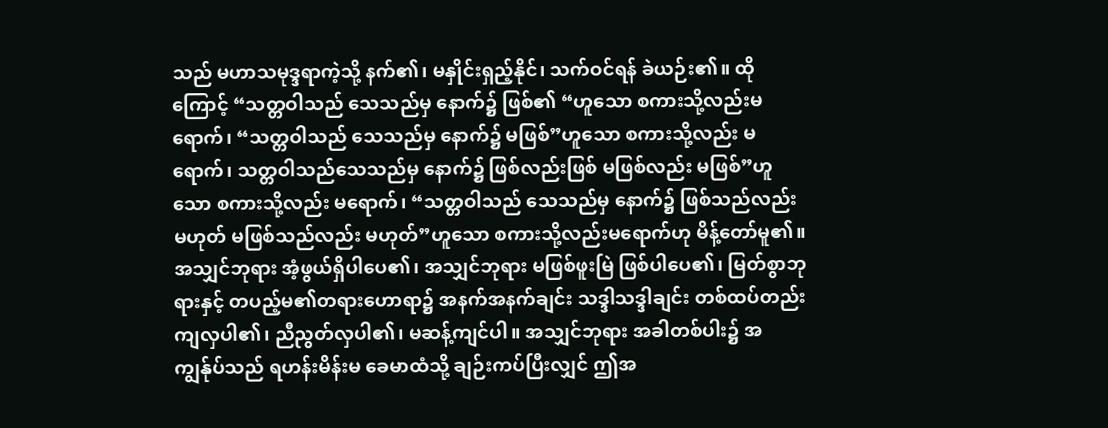သည် မဟာသမုဒ္ဒရာကဲ့သို့ နက်၏၊ မနှိုင်းရှည့်နိုင်၊ သက်ဝင်ရန် ခဲယဉ်း၏။ ထိုကြောင့် “သတ္တဝါသည် သေသည်မှ နောက်၌ ဖြစ်၏ “ဟူသော စကားသို့လည်းမရောက်၊ “သတ္တဝါသည် သေသည်မှ နောက်၌ မဖြစ်”ဟူသော စကားသို့လည်း မရောက်၊ သတ္တဝါသည်သေသည်မှ နောက်၌ ဖြစ်လည်းဖြစ် မဖြစ်လည်း မဖြစ်”ဟူသော စကားသို့လည်း မရောက်၊ “သတ္တဝါသည် သေသည်မှ နောက်၌ ဖြစ်သည်လည်း မဟုတ် မဖြစ်သည်လည်း မဟုတ်”ဟူသော စကားသို့လည်းမရောက်ဟု မိန့်တော်မူ၏။
အသျှင်ဘုရား အံ့ဖွယ်ရှိပါပေ၏၊ အသျှင်ဘုရား မဖြစ်ဖူးမြဲ ဖြစ်ပါပေ၏၊ မြတ်စွာဘုရားနှင့် တပည့်မ၏တရားဟောရာ၌ အနက်အနက်ချင်း သဒ္ဒါသဒ္ဒါချင်း တစ်ထပ်တည်း ကျလှပါ၏၊ ညီညွတ်လှပါ၏၊ မဆန့်ကျင်ပါ။ အသျှင်ဘုရား အခါတစ်ပါး၌ အကျွန်ုပ်သည် ရဟန်းမိန်းမ ခေမာထံသို့ ချဉ်းကပ်ပြီးလျှင် ဤအ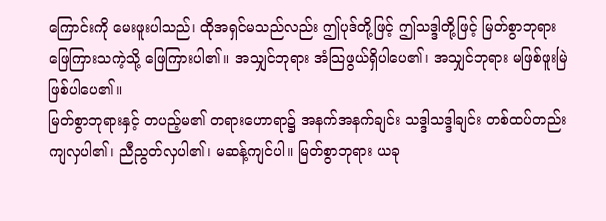ကြောင်းကို မေးဖူးပါသည်၊ ထိုအရှင်မသည်လည်း ဤပုဒ်တို့ဖြင့် ဤသဒ္ဒါတို့ဖြင့် မြတ်စွာဘုရား ဖြေကြားသကဲ့သို့ ဖြေကြားပါ၏။ အသျှင်ဘုရား အံသြဖွယ်ရှိပါပေ၏၊ အသျှင်ဘုရား မဖြစ်ဖူးမြဲ ဖြစ်ပါပေ၏။
မြတ်စွာဘုရားနှင့် တပည့်မ၏ တရားဟောရာ၌ အနက်အနက်ချင်း သဒ္ဒါသဒ္ဒါချင်း တစ်ထပ်တည်း ကျလှပါ၏၊ ညီညွတ်လှပါ၏၊ မဆန့်ကျင်ပါ။ မြတ်စွာဘုရား ယခု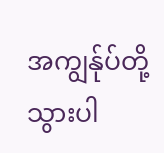အကျွန်ုပ်တို့ သွားပါ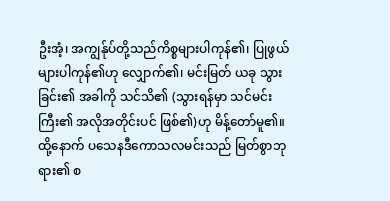ဦးအံ့၊ အကျွန်ုပ်တို့သည်ကိစ္စများပါကုန်၏၊ ပြုဖွယ်များပါကုန်၏ဟု လျှောက်၏၊ မင်းမြတ် ယခု သွားခြင်း၏ အခါကို သင်သိ၏ (သွားရန်မှာ သင်မင်းကြီး၏ အလိုအတိုင်းပင် ဖြစ်၏)ဟု မိန့်တော်မူ၏။ ထို့နောက် ပသေနဒီကောသလမင်းသည် မြတ်စွာဘုရား၏ စ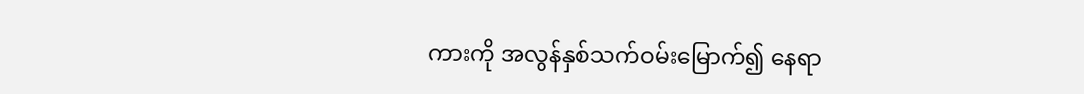ကားကို အလွန်နှစ်သက်ဝမ်းမြောက်၍ နေရာ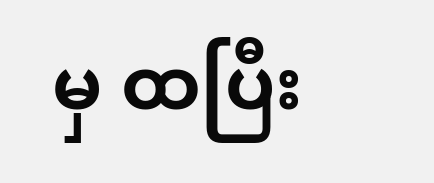မှ ထပြီး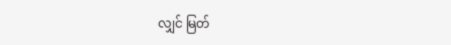လျှင် မြတ်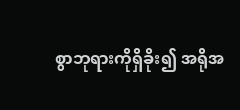စွာဘုရားကိုရှိခိုး၍ အရိုအ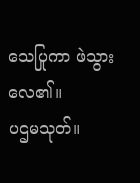သေပြုကာ ဖဲသွားလေ၏။
ပဌမသုတ်။